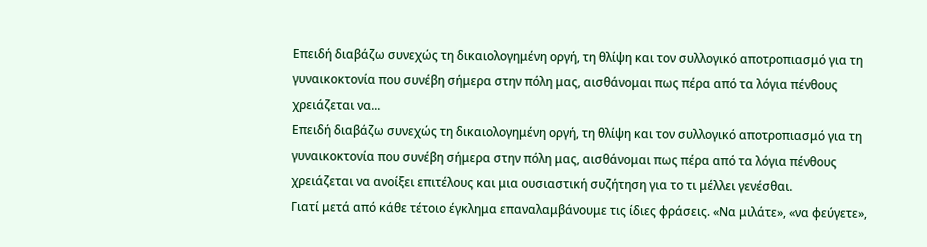Επειδή διαβάζω συνεχώς τη δικαιολογημένη οργή, τη θλίψη και τον συλλογικό αποτροπιασμό για τη γυναικοκτονία που συνέβη σήμερα στην πόλη μας, αισθάνομαι πως πέρα από τα λόγια πένθους χρειάζεται να...
Επειδή διαβάζω συνεχώς τη δικαιολογημένη οργή, τη θλίψη και τον συλλογικό αποτροπιασμό για τη γυναικοκτονία που συνέβη σήμερα στην πόλη μας, αισθάνομαι πως πέρα από τα λόγια πένθους χρειάζεται να ανοίξει επιτέλους και μια ουσιαστική συζήτηση για το τι μέλλει γενέσθαι.
Γιατί μετά από κάθε τέτοιο έγκλημα επαναλαμβάνουμε τις ίδιες φράσεις. «Να μιλάτε», «να φεύγετε»,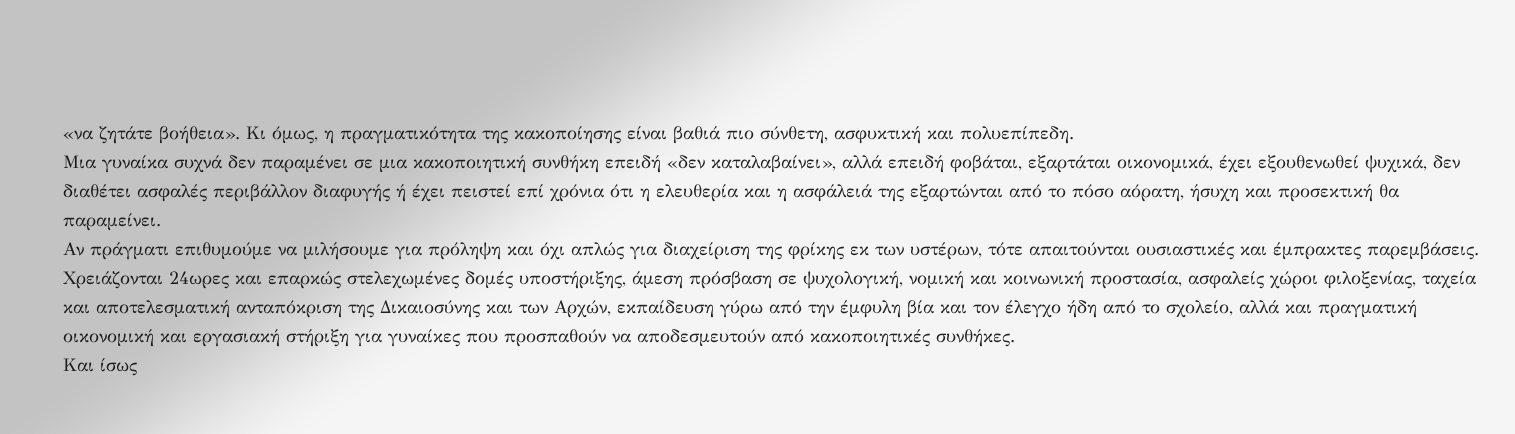«να ζητάτε βοήθεια». Κι όμως, η πραγματικότητα της κακοποίησης είναι βαθιά πιο σύνθετη, ασφυκτική και πολυεπίπεδη.
Μια γυναίκα συχνά δεν παραμένει σε μια κακοποιητική συνθήκη επειδή «δεν καταλαβαίνει», αλλά επειδή φοβάται, εξαρτάται οικονομικά, έχει εξουθενωθεί ψυχικά, δεν διαθέτει ασφαλές περιβάλλον διαφυγής ή έχει πειστεί επί χρόνια ότι η ελευθερία και η ασφάλειά της εξαρτώνται από το πόσο αόρατη, ήσυχη και προσεκτική θα παραμείνει.
Αν πράγματι επιθυμούμε να μιλήσουμε για πρόληψη και όχι απλώς για διαχείριση της φρίκης εκ των υστέρων, τότε απαιτούνται ουσιαστικές και έμπρακτες παρεμβάσεις.
Χρειάζονται 24ωρες και επαρκώς στελεχωμένες δομές υποστήριξης, άμεση πρόσβαση σε ψυχολογική, νομική και κοινωνική προστασία, ασφαλείς χώροι φιλοξενίας, ταχεία και αποτελεσματική ανταπόκριση της Δικαιοσύνης και των Αρχών, εκπαίδευση γύρω από την έμφυλη βία και τον έλεγχο ήδη από το σχολείο, αλλά και πραγματική οικονομική και εργασιακή στήριξη για γυναίκες που προσπαθούν να αποδεσμευτούν από κακοποιητικές συνθήκες.
Και ίσως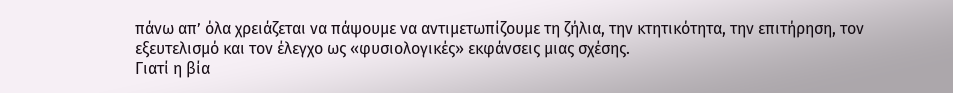πάνω απ’ όλα χρειάζεται να πάψουμε να αντιμετωπίζουμε τη ζήλια, την κτητικότητα, την επιτήρηση, τον εξευτελισμό και τον έλεγχο ως «φυσιολογικές» εκφάνσεις μιας σχέσης.
Γιατί η βία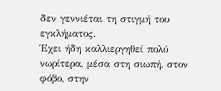δεν γεννιέται τη στιγμή του εγκλήματος.
Έχει ήδη καλλιεργηθεί πολύ νωρίτερα, μέσα στη σιωπή, στον φόβο, στην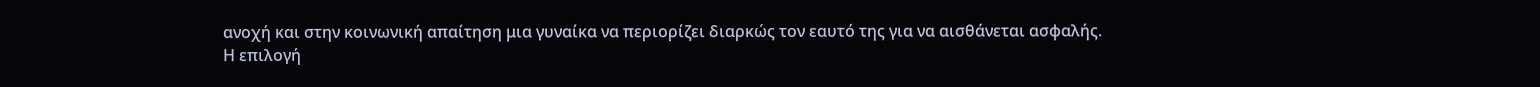ανοχή και στην κοινωνική απαίτηση μια γυναίκα να περιορίζει διαρκώς τον εαυτό της για να αισθάνεται ασφαλής.
Η επιλογή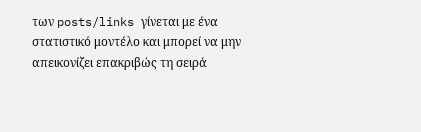των posts/links γίνεται με ένα στατιστικό μοντέλο και μπορεί να μην απεικονίζει επακριβώς τη σειρά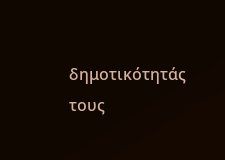δημοτικότητάς τους